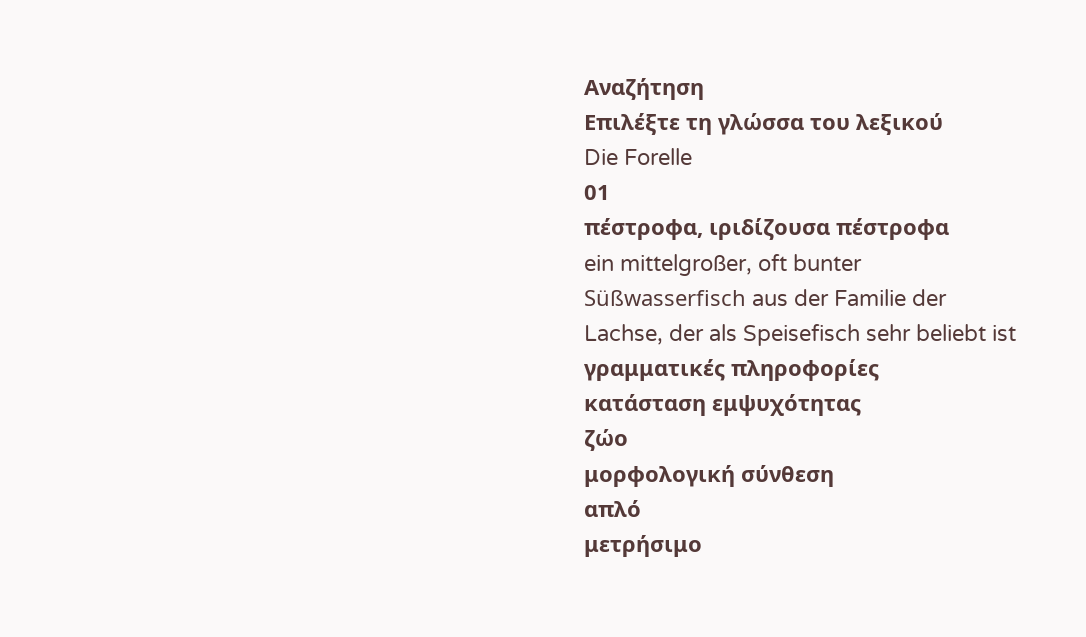Αναζήτηση
Επιλέξτε τη γλώσσα του λεξικού
Die Forelle
01
πέστροφα, ιριδίζουσα πέστροφα
ein mittelgroßer, oft bunter Süßwasserfisch aus der Familie der Lachse, der als Speisefisch sehr beliebt ist
γραμματικές πληροφορίες
κατάσταση εμψυχότητας
ζώο
μορφολογική σύνθεση
απλό
μετρήσιμο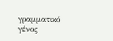γραμματικό γένος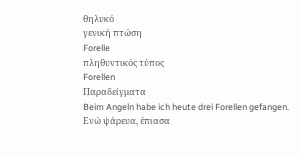θηλυκό
γενική πτώση
Forelle
πληθυντικός τύπος
Forellen
Παραδείγματα
Beim Angeln habe ich heute drei Forellen gefangen.
Ενώ ψάρευα, έπιασα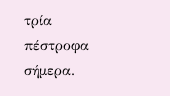τρία πέστροφα σήμερα.